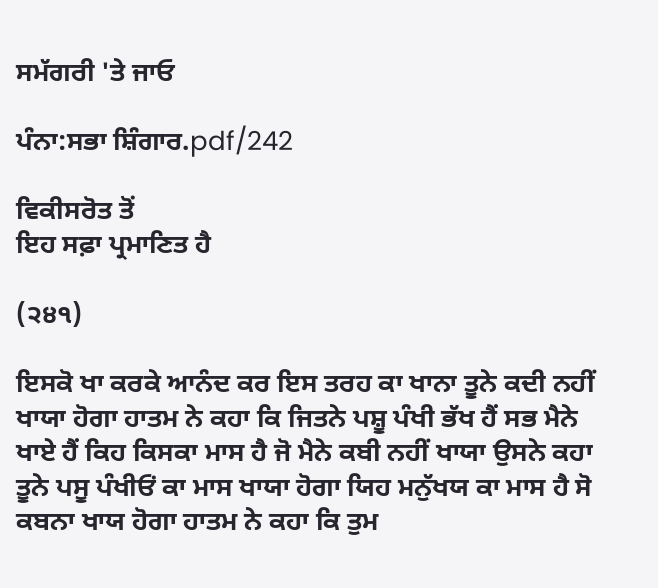ਸਮੱਗਰੀ 'ਤੇ ਜਾਓ

ਪੰਨਾ:ਸਭਾ ਸ਼ਿੰਗਾਰ.pdf/242

ਵਿਕੀਸਰੋਤ ਤੋਂ
ਇਹ ਸਫ਼ਾ ਪ੍ਰਮਾਣਿਤ ਹੈ

(੨੪੧)

ਇਸਕੋ ਖਾ ਕਰਕੇ ਆਨੰਦ ਕਰ ਇਸ ਤਰਹ ਕਾ ਖਾਨਾ ਤੂਨੇ ਕਦੀ ਨਹੀਂ ਖਾਯਾ ਹੋਗਾ ਹਾਤਮ ਨੇ ਕਹਾ ਕਿ ਜਿਤਨੇ ਪਸ਼ੂ ਪੰਖੀ ਭੱਖ ਹੈਂ ਸਭ ਮੈਨੇ ਖਾਏ ਹੈਂ ਕਿਹ ਕਿਸਕਾ ਮਾਸ ਹੈ ਜੋ ਮੈਨੇ ਕਬੀ ਨਹੀਂ ਖਾਯਾ ਉਸਨੇ ਕਹਾ ਤੂਨੇ ਪਸੂ ਪੰਖੀਓਂ ਕਾ ਮਾਸ ਖਾਯਾ ਹੋਗਾ ਯਿਹ ਮਨੁੱਖਯ ਕਾ ਮਾਸ ਹੈ ਸੋ ਕਬਨਾ ਖਾਯ ਹੋਗਾ ਹਾਤਮ ਨੇ ਕਹਾ ਕਿ ਤੁਮ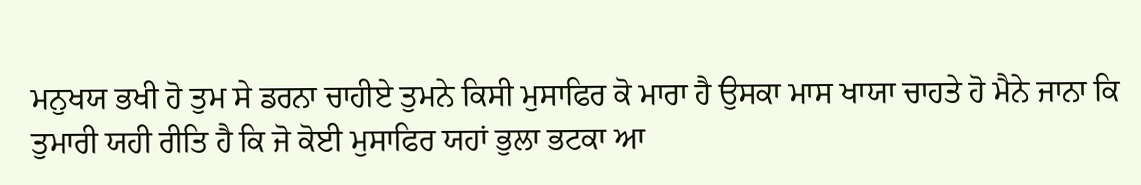ਮਨੁਖਯ ਭਖੀ ਹੋ ਤੁਮ ਸੇ ਡਰਨਾ ਚਾਹੀਏ ਤੁਮਨੇ ਕਿਸੀ ਮੁਸਾਫਿਰ ਕੋ ਮਾਰਾ ਹੈ ਉਸਕਾ ਮਾਸ ਖਾਯਾ ਚਾਹਤੇ ਹੋ ਮੈਨੇ ਜਾਨਾ ਕਿ ਤੁਮਾਰੀ ਯਹੀ ਰੀਤਿ ਹੈ ਕਿ ਜੋ ਕੋਈ ਮੁਸਾਫਿਰ ਯਹਾਂ ਭੁਲਾ ਭਟਕਾ ਆ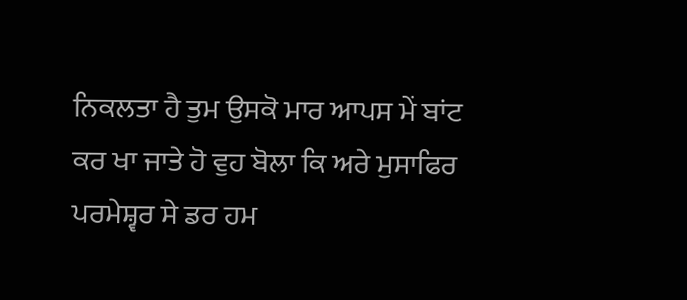ਨਿਕਲਤਾ ਹੈ ਤੁਮ ਉਸਕੋ ਮਾਰ ਆਪਸ ਮੇਂ ਬਾਂਟ ਕਰ ਖਾ ਜਾਤੇ ਹੋ ਵੁਹ ਬੋਲਾ ਕਿ ਅਰੇ ਮੁਸਾਫਿਰ ਪਰਮੇਸ਼੍ਵਰ ਸੇ ਡਰ ਹਮ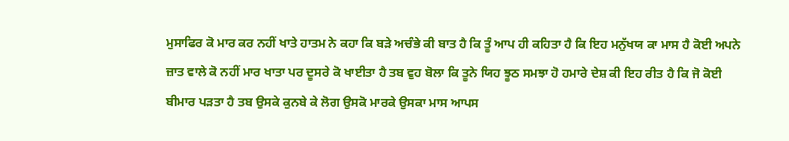ਮੁਸਾਫਿਰ ਕੋ ਮਾਰ ਕਰ ਨਹੀਂ ਖਾਤੇ ਹਾਤਮ ਨੇ ਕਹਾ ਕਿ ਬੜੇ ਅਚੰਭੇ ਕੀ ਬਾਤ ਹੈ ਕਿ ਤੂੰ ਆਪ ਹੀ ਕਹਿਤਾ ਹੈ ਕਿ ਇਹ ਮਨੁੱਖਯ ਕਾ ਮਾਸ ਹੈ ਕੋਈ ਅਪਨੇ ਜ਼ਾਤ ਵਾਲੇ ਕੋ ਨਹੀਂ ਮਾਰ ਖਾਤਾ ਪਰ ਦੂਸਰੇ ਕੋ ਖਾਈਤਾ ਹੈ ਤਬ ਵੁਹ ਬੋਲਾ ਕਿ ਤੂਨੇ ਯਿਹ ਝੂਠ ਸਮਝਾ ਹੋ ਹਮਾਰੇ ਦੇਸ਼ ਕੀ ਇਹ ਰੀਤ ਹੈ ਕਿ ਜੋ ਕੋਈ ਬੀਮਾਰ ਪੜਤਾ ਹੈ ਤਬ ਉਸਕੇ ਕੁਨਬੇ ਕੇ ਲੋਗ ਉਸਕੋ ਮਾਰਕੇ ਉਸਕਾ ਮਾਸ ਆਪਸ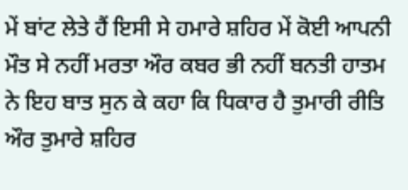ਮੇਂ ਬਾਂਟ ਲੇਤੇ ਹੈਂ ਇਸੀ ਸੇ ਹਮਾਰੇ ਸ਼ਹਿਰ ਮੇਂ ਕੋਈ ਆਪਨੀ ਮੌਤ ਸੇ ਨਹੀਂ ਮਰਤਾ ਔਰ ਕਬਰ ਭੀ ਨਹੀਂ ਬਨਤੀ ਹਾਤਮ ਨੇ ਇਹ ਬਾਤ ਸੁਨ ਕੇ ਕਹਾ ਕਿ ਧਿਕਾਰ ਹੈ ਤੁਮਾਰੀ ਰੀਤਿ ਔਰ ਤੁਮਾਰੇ ਸ਼ਹਿਰ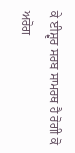ਕੇ ਈਸ਼੍ਵਰ ਸਰਬ ਸਾਮਰਥ ਹੈ ਰੋਗੀ ਕੋ ਅਰੋਗ